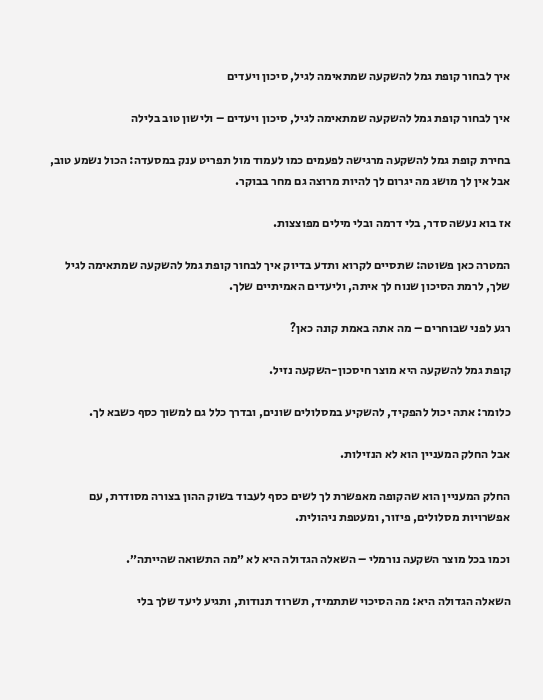איך לבחור קופת גמל להשקעה שמתאימה לגיל, סיכון ויעדים

איך לבחור קופת גמל להשקעה שמתאימה לגיל, סיכון ויעדים – ולישון טוב בלילה

בחירת קופת גמל להשקעה מרגישה לפעמים כמו לעמוד מול תפריט ענק במסעדה: הכול נשמע טוב, אבל אין לך מושג מה יגרום לך להיות מרוצה גם מחר בבוקר.

אז בוא נעשה סדר, בלי דרמה ובלי מילים מפוצצות.

המטרה כאן פשוטה: שתסיים לקרוא ותדע בדיוק איך לבחור קופת גמל להשקעה שמתאימה לגיל שלך, לרמת הסיכון שנוח לך איתה, וליעדים האמיתיים שלך.

רגע לפני שבוחרים – מה אתה באמת קונה כאן?

קופת גמל להשקעה היא מוצר חיסכון-השקעה נזיל.

כלומר: אתה יכול להפקיד, להשקיע במסלולים שונים, ובדרך כלל גם למשוך כסף כשבא לך.

אבל החלק המעניין הוא לא הנזילות.

החלק המעניין הוא שהקופה מאפשרת לך לשים כסף לעבוד בשוק ההון בצורה מסודרת, עם אפשרויות מסלולים, פיזור, ומעטפת ניהולית.

וכמו בכל מוצר השקעה נורמלי – השאלה הגדולה היא לא ״מה התשואה שהייתה״.

השאלה הגדולה היא: מה הסיכוי שתתמיד, תשרוד תנודות, ותגיע ליעד שלך בלי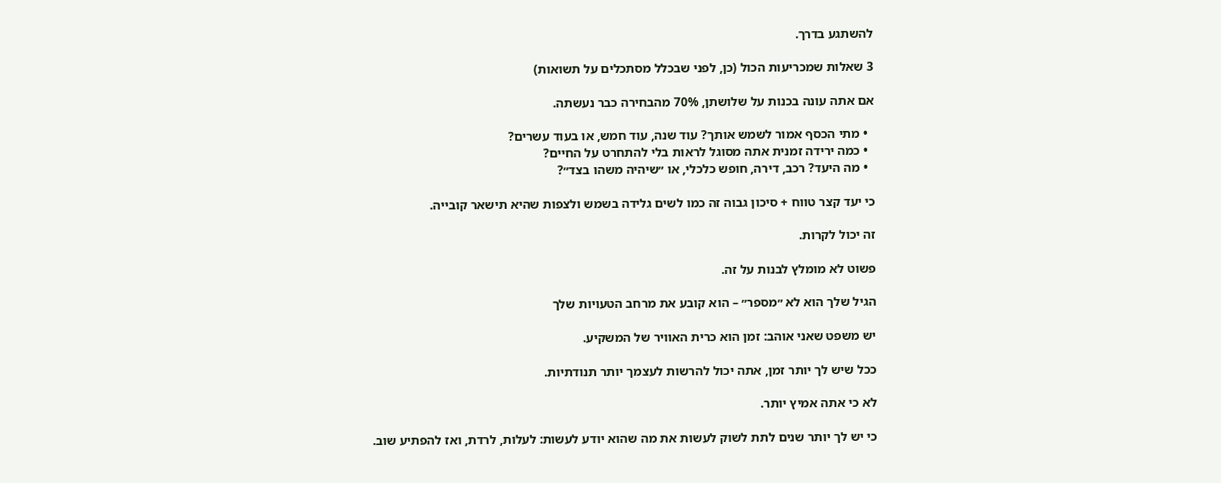להשתגע בדרך.

3 שאלות שמכריעות הכול (כן, לפני שבכלל מסתכלים על תשואות)

אם אתה עונה בכנות על שלושתן, 70% מהבחירה כבר נעשתה.

  • מתי הכסף אמור לשמש אותך? עוד שנה, עוד חמש, או בעוד עשרים?
  • כמה ירידה זמנית אתה מסוגל לראות בלי להתחרט על החיים?
  • מה היעד? רכב, דירה, חופש כלכלי, או ״שיהיה משהו בצד״?

כי יעד קצר טווח + סיכון גבוה זה כמו לשים גלידה בשמש ולצפות שהיא תישאר קובייה.

זה יכול לקרות.

פשוט לא מומלץ לבנות על זה.

הגיל שלך הוא לא ״מספר״ – הוא קובע את מרחב הטעויות שלך

יש משפט שאני אוהב: זמן הוא כרית האוויר של המשקיע.

ככל שיש לך יותר זמן, אתה יכול להרשות לעצמך יותר תנודתיות.

לא כי אתה אמיץ יותר.

כי יש לך יותר שנים לתת לשוק לעשות את מה שהוא יודע לעשות: לעלות, לרדת, ואז להפתיע שוב.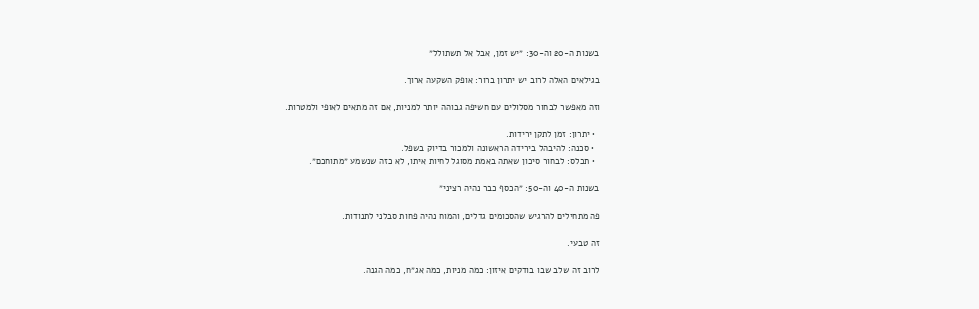בשנות ה-20 וה-30: ״יש זמן, אבל אל תשתולל״

בגילאים האלה לרוב יש יתרון ברור: אופק השקעה ארוך.

וזה מאפשר לבחור מסלולים עם חשיפה גבוהה יותר למניות, אם זה מתאים לאופי ולמטרות.

  • יתרון: זמן לתקן ירידות.
  • סכנה: להיבהל בירידה הראשונה ולמכור בדיוק בשפל.
  • תכלס: לבחור סיכון שאתה באמת מסוגל לחיות איתו, לא כזה שנשמע ״מתוחכם״.

בשנות ה-40 וה-50: ״הכסף כבר נהיה רציני״

פה מתחילים להרגיש שהסכומים גדלים, והמוח נהיה פחות סבלני לתנודות.

זה טבעי.

לרוב זה שלב שבו בודקים איזון: כמה מניות, כמה אג״ח, כמה הגנה.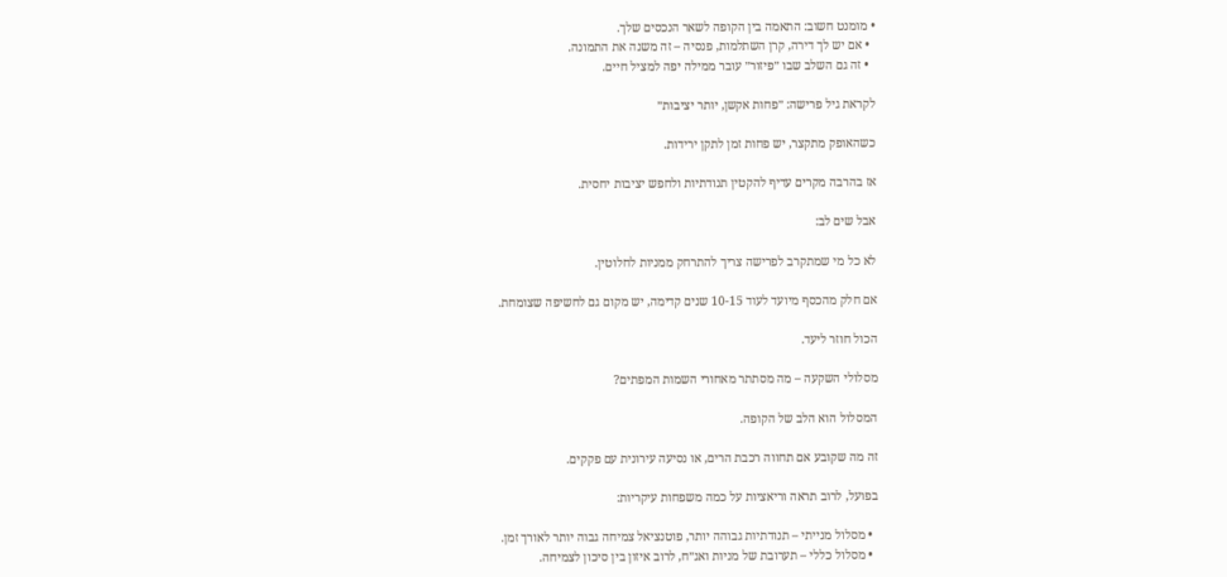• מומנט חשוב: התאמה בין הקופה לשאר הנכסים שלך.
  • אם יש לך דירה, קרן השתלמות, פנסיה – זה משנה את התמונה.
  • זה גם השלב שבו ״פיזור״ עובר ממילה יפה למציל חיים.

לקראת גיל פרישה: ״פחות אקשן, יותר יציבות״

כשהאופק מתקצר, יש פחות זמן לתקן ירידות.

אז בהרבה מקרים עדיף להקטין תנודתיות ולחפש יציבות יחסית.

אבל שים לב:

לא כל מי שמתקרב לפרישה צריך להתרחק ממניות לחלוטין.

אם חלק מהכסף מיועד לעוד 10-15 שנים קדימה, יש מקום גם לחשיפה שצומחת.

הכול חוזר ליעד.

מסלולי השקעה – מה מסתתר מאחורי השמות המפתים?

המסלול הוא הלב של הקופה.

זה מה שקובע אם תחווה רכבת הרים, או נסיעה עירונית עם פקקים.

בפועל, לרוב תראה וריאציות על כמה משפחות עיקריות:

  • מסלול מנייתי – תנודתיות גבוהה יותר, פוטנציאל צמיחה גבוה יותר לאורך זמן.
  • מסלול כללי – תערובת של מניות ואג״ח, לרוב איזון בין סיכון לצמיחה.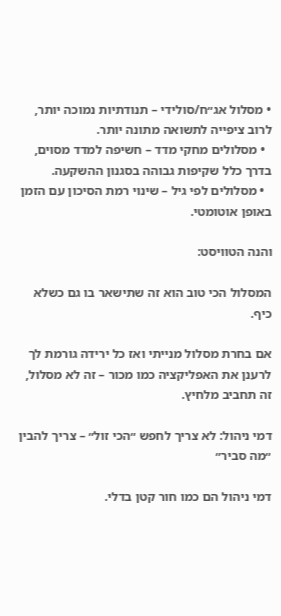• מסלול אג״ח/סולידי – תנודתיות נמוכה יותר, לרוב ציפייה לתשואה מתונה יותר.
  • מסלולים מחקי מדד – חשיפה למדד מסוים, בדרך כלל שקיפות גבוהה בסגנון ההשקעה.
  • מסלולים לפי גיל – שינוי רמת הסיכון עם הזמן באופן אוטומטי.

והנה הטוויסט:

המסלול הכי טוב הוא זה שתישאר בו גם כשלא כיף.

אם בחרת מסלול מנייתי ואז כל ירידה גורמת לך לרענן את האפליקציה כמו מכור – זה לא מסלול, זה תחביב מלחיץ.

דמי ניהול: לא צריך לחפש ״הכי זול״ – צריך להבין ״מה סביר״

דמי ניהול הם כמו חור קטן בדלי.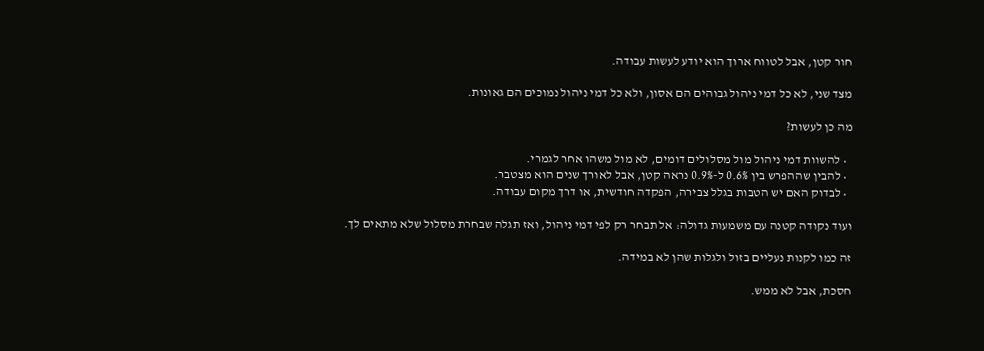חור קטן, אבל לטווח ארוך הוא יודע לעשות עבודה.

מצד שני, לא כל דמי ניהול גבוהים הם אסון, ולא כל דמי ניהול נמוכים הם גאונות.

מה כן לעשות?

  • להשוות דמי ניהול מול מסלולים דומים, לא מול משהו אחר לגמרי.
  • להבין שההפרש בין 0.6% ל-0.9% נראה קטן, אבל לאורך שנים הוא מצטבר.
  • לבדוק האם יש הטבות בגלל צבירה, הפקדה חודשית, או דרך מקום עבודה.

ועוד נקודה קטנה עם משמעות גדולה: אל תבחר רק לפי דמי ניהול, ואז תגלה שבחרת מסלול שלא מתאים לך.

זה כמו לקנות נעליים בזול ולגלות שהן לא במידה.

חסכת, אבל לא ממש.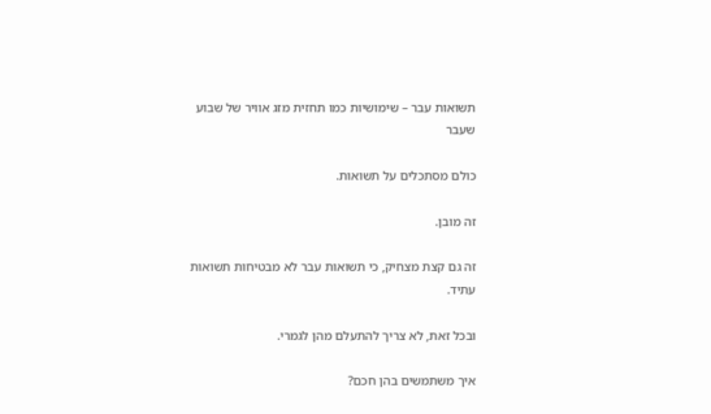תשואות עבר – שימושיות כמו תחזית מזג אוויר של שבוע שעבר

כולם מסתכלים על תשואות.

זה מובן.

זה גם קצת מצחיק, כי תשואות עבר לא מבטיחות תשואות עתיד.

ובכל זאת, לא צריך להתעלם מהן לגמרי.

איך משתמשים בהן חכם?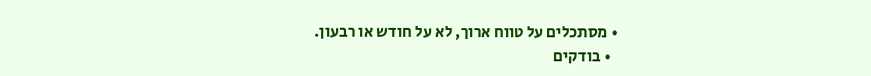• מסתכלים על טווח ארוך, לא על חודש או רבעון.
  • בודקים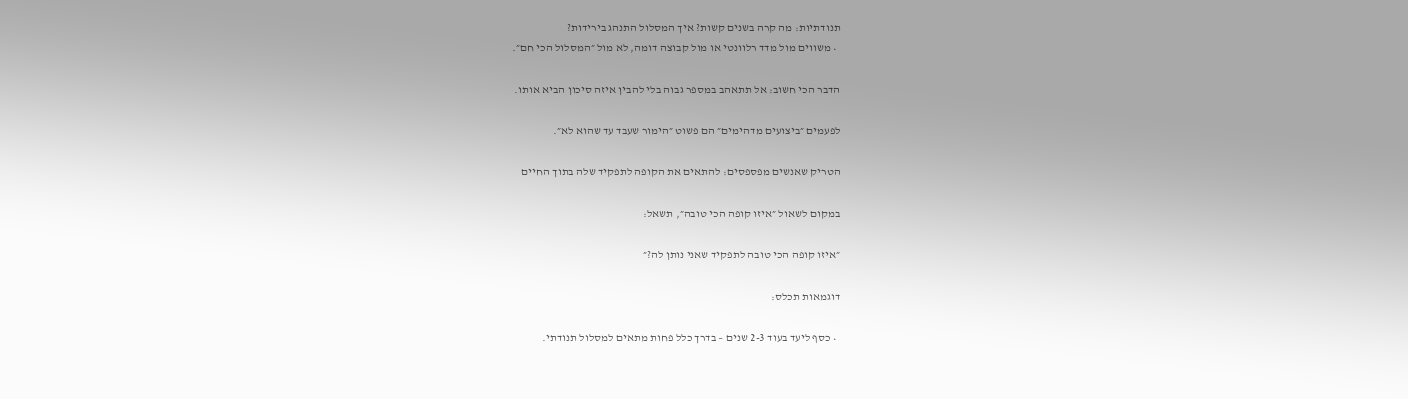תנודתיות: מה קרה בשנים קשות? איך המסלול התנהג בירידות?
  • משווים מול מדד רלוונטי או מול קבוצה דומה, לא מול ״המסלול הכי חם״.

הדבר הכי חשוב: אל תתאהב במספר גבוה בלי להבין איזה סיכון הביא אותו.

לפעמים ״ביצועים מדהימים״ הם פשוט ״הימור שעבד עד שהוא לא״.

הטריק שאנשים מפספסים: להתאים את הקופה לתפקיד שלה בתוך החיים

במקום לשאול ״איזו קופה הכי טובה״, תשאל:

״איזו קופה הכי טובה לתפקיד שאני נותן לה?״

דוגמאות תכלס:

  • כסף ליעד בעוד 2-3 שנים – בדרך כלל פחות מתאים למסלול תנודתי.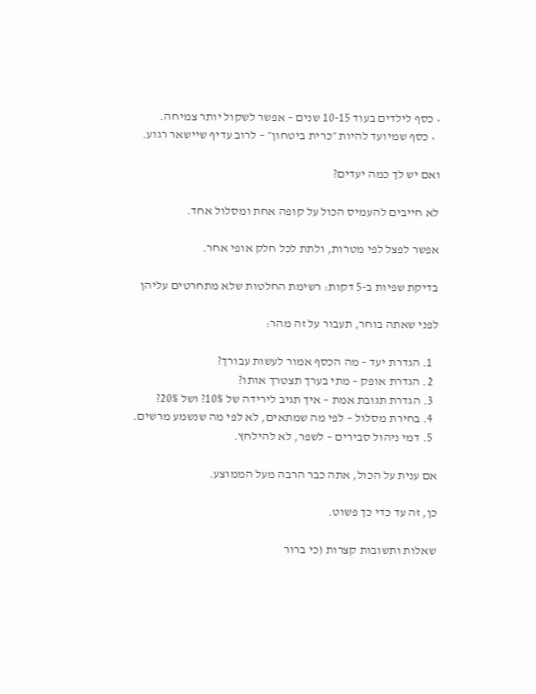• כסף לילדים בעוד 10-15 שנים – אפשר לשקול יותר צמיחה.
  • כסף שמיועד להיות ״כרית ביטחון״ – לרוב עדיף שיישאר רגוע.

ואם יש לך כמה יעדים?

לא חייבים להעמיס הכול על קופה אחת ומסלול אחד.

אפשר לפצל לפי מטרות, ולתת לכל חלק אופי אחר.

בדיקת שפיות ב-5 דקות: רשימת החלטות שלא מתחרטים עליהן

לפני שאתה בוחר, תעבור על זה מהר:

  1. הגדרת יעד – מה הכסף אמור לעשות עבורך?
  2. הגדרת אופק – מתי בערך תצטרך אותו?
  3. הגדרת תגובת אמת – איך תגיב לירידה של 10%? ושל 20%?
  4. בחירת מסלול – לפי מה שמתאים, לא לפי מה שנשמע מרשים.
  5. דמי ניהול סבירים – לשפר, לא להילחץ.

אם ענית על הכול, אתה כבר הרבה מעל הממוצע.

כן, זה עד כדי כך פשוט.

שאלות ותשובות קצרות (כי ברור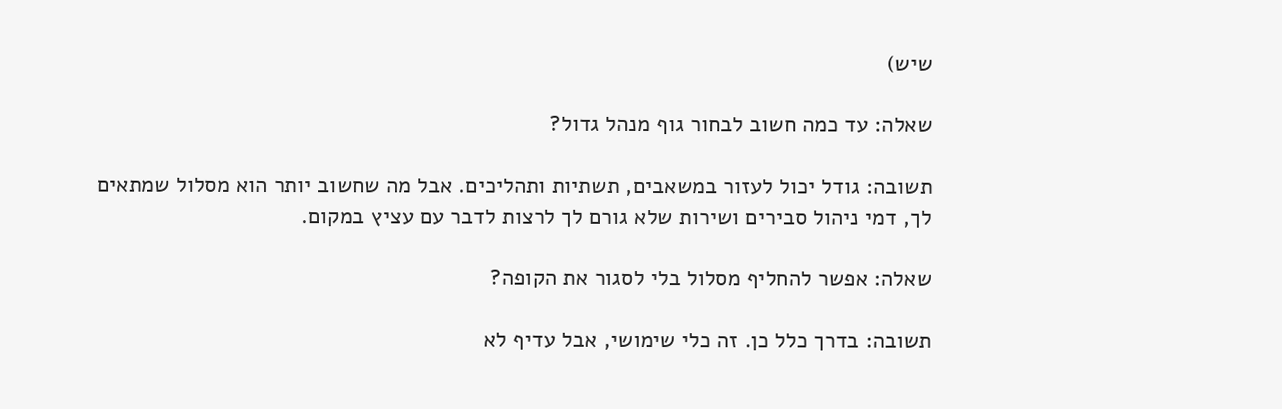שיש)

שאלה: עד כמה חשוב לבחור גוף מנהל גדול?

תשובה: גודל יכול לעזור במשאבים, תשתיות ותהליכים. אבל מה שחשוב יותר הוא מסלול שמתאים לך, דמי ניהול סבירים ושירות שלא גורם לך לרצות לדבר עם עציץ במקום.

שאלה: אפשר להחליף מסלול בלי לסגור את הקופה?

תשובה: בדרך כלל כן. זה כלי שימושי, אבל עדיף לא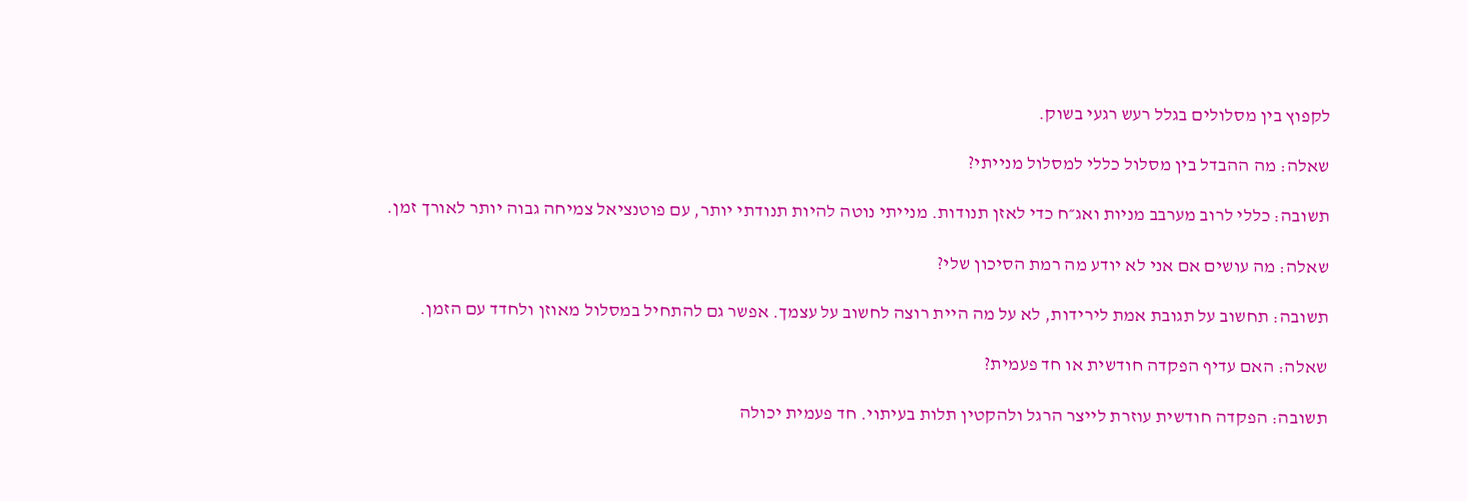לקפוץ בין מסלולים בגלל רעש רגעי בשוק.

שאלה: מה ההבדל בין מסלול כללי למסלול מנייתי?

תשובה: כללי לרוב מערבב מניות ואג״ח כדי לאזן תנודות. מנייתי נוטה להיות תנודתי יותר, עם פוטנציאל צמיחה גבוה יותר לאורך זמן.

שאלה: מה עושים אם אני לא יודע מה רמת הסיכון שלי?

תשובה: תחשוב על תגובת אמת לירידות, לא על מה היית רוצה לחשוב על עצמך. אפשר גם להתחיל במסלול מאוזן ולחדד עם הזמן.

שאלה: האם עדיף הפקדה חודשית או חד פעמית?

תשובה: הפקדה חודשית עוזרת לייצר הרגל ולהקטין תלות בעיתוי. חד פעמית יכולה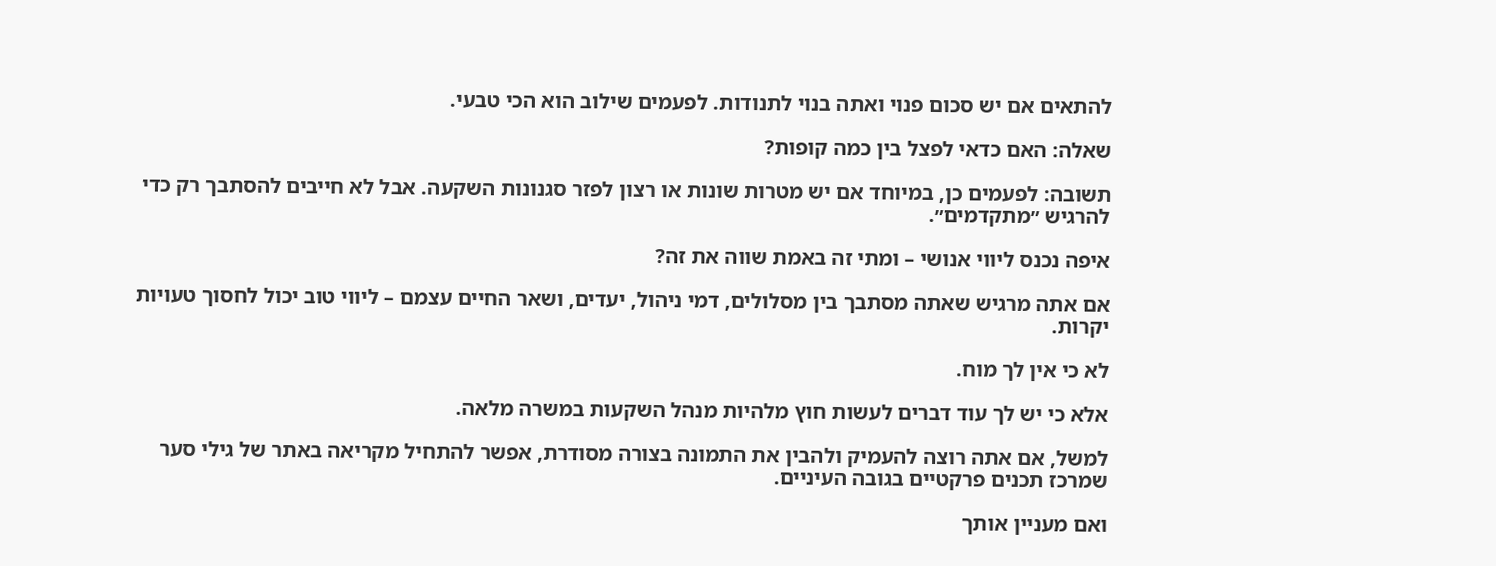להתאים אם יש סכום פנוי ואתה בנוי לתנודות. לפעמים שילוב הוא הכי טבעי.

שאלה: האם כדאי לפצל בין כמה קופות?

תשובה: לפעמים כן, במיוחד אם יש מטרות שונות או רצון לפזר סגנונות השקעה. אבל לא חייבים להסתבך רק כדי להרגיש ״מתקדמים״.

איפה נכנס ליווי אנושי – ומתי זה באמת שווה את זה?

אם אתה מרגיש שאתה מסתבך בין מסלולים, דמי ניהול, יעדים, ושאר החיים עצמם – ליווי טוב יכול לחסוך טעויות יקרות.

לא כי אין לך מוח.

אלא כי יש לך עוד דברים לעשות חוץ מלהיות מנהל השקעות במשרה מלאה.

למשל, אם אתה רוצה להעמיק ולהבין את התמונה בצורה מסודרת, אפשר להתחיל מקריאה באתר של גילי סער שמרכז תכנים פרקטיים בגובה העיניים.

ואם מעניין אותך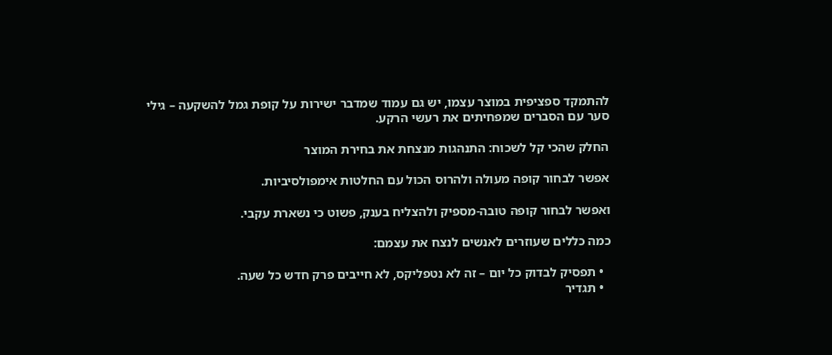להתמקד ספציפית במוצר עצמו, יש גם עמוד שמדבר ישירות על קופת גמל להשקעה – גילי סער עם הסברים שמפחיתים את רעשי הרקע.

החלק שהכי קל לשכוח: התנהגות מנצחת את בחירת המוצר

אפשר לבחור קופה מעולה ולהרוס הכול עם החלטות אימפולסיביות.

ואפשר לבחור קופה טובה-מספיק ולהצליח בענק, פשוט כי נשארת עקבי.

כמה כללים שעוזרים לאנשים לנצח את עצמם:

  • תפסיק לבדוק כל יום – זה לא נטפליקס, לא חייבים פרק חדש כל שעה.
  • תגדיר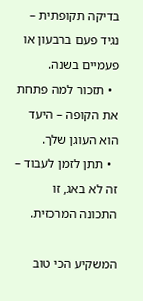בדיקה תקופתית – נגיד פעם ברבעון או פעמיים בשנה.
  • תזכור למה פתחת את הקופה – היעד הוא העוגן שלך.
  • תתן לזמן לעבוד – זה לא באג, זו התכונה המרכזית.

המשקיע הכי טוב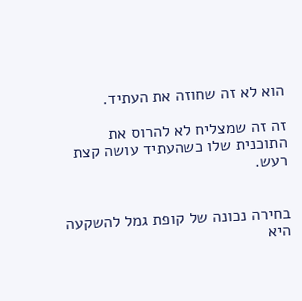הוא לא זה שחוזה את העתיד.

זה זה שמצליח לא להרוס את התוכנית שלו כשהעתיד עושה קצת רעש.


בחירה נכונה של קופת גמל להשקעה היא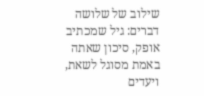שילוב של שלושה דברים: גיל שמכתיב אופק, סיכון שאתה באמת מסוגל לשאת, ויעדים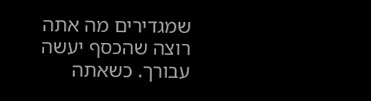שמגדירים מה אתה רוצה שהכסף יעשה עבורך. כשאתה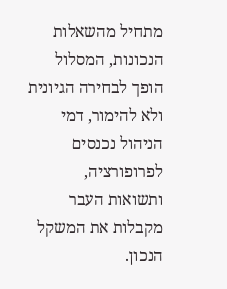מתחיל מהשאלות הנכונות, המסלול הופך לבחירה הגיונית ולא להימור, דמי הניהול נכנסים לפרופורציה, ותשואות העבר מקבלות את המשקל הנכון.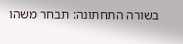בשורה התחתונה: תבחר משהו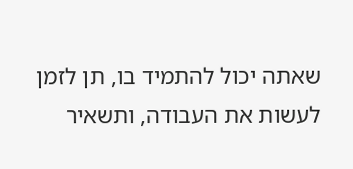שאתה יכול להתמיד בו, תן לזמן לעשות את העבודה, ותשאיר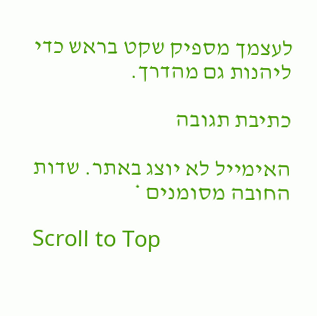לעצמך מספיק שקט בראש כדי ליהנות גם מהדרך.

כתיבת תגובה

האימייל לא יוצג באתר. שדות החובה מסומנים *

Scroll to Top